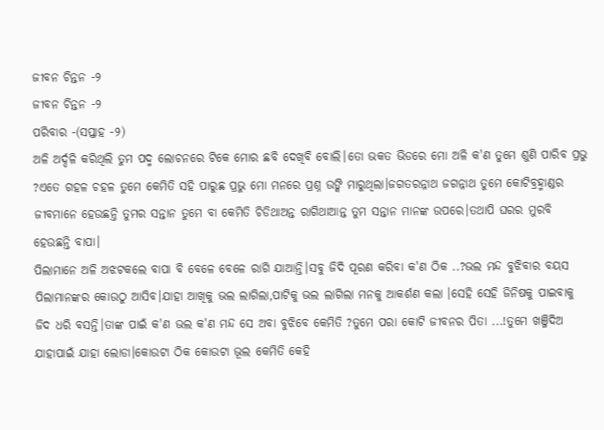ଜୀବନ ଚିନ୍ତନ -୨
ଜୀବନ ଚିନ୍ତନ -୨
ପରିବାର -(ସପ୍ତାହ -୨)
ଅଳି ଅର୍ଦ୍ଦଳି କରିଥିଲି ତୁମ ପଦ୍ମ ଲୋଚନରେ ଟିକେ ମୋର ଛବି ଦେଖିବି ବୋଲି।ତୋ ଭକତ ଭିଡରେ ମୋ ଅଳି କ'ଣ ତୁମେ ଶୁଣି ପାରିବ ପ୍ରଭୁ ?ଏତେ ଗହଳ ଚହଳ ତୁମେ କେମିତି ସହି ପାରୁଛ ପ୍ରଭୁ ମୋ ମନରେ ପ୍ରଶ୍ନ ଉଙ୍କି ମାରୁଥିଲା।ଜଗତରନ୍ନାଥ ଜଗନ୍ନାଥ ତୁମେ କୋଟିବ୍ରହ୍ମାଣ୍ଡର ଜୀବମାନେ ହେଉଛନ୍ତି ତୁମର ସନ୍ତାନ ତୁମେ ବା କେମିତି ଚିଡିଥାଅନ୍ତ ରାଗିଥାଆନ୍ତ ତୁମ ସନ୍ତାନ ମାନଙ୍କ ଉପରେ।ତଥାପି ଘରର ମୁରବି ହେଉଛନ୍ତି ବାପା।
ପିଲାମାନେ ଅଳି ଅଝଟକଲେ ବାପା ବି ବେଳେ ବେଳେ ରାଗି ଯାଆନ୍ତି।ସବୁ ଜିଦି ପୂରଣ କରିବା କ'ଣ ଠିକ ..?ଭଲ ମନ୍ଦ ବୁଝିବାର ବୟସ ପିଲାମାନଙ୍କର କୋଉଠୁ ଆସିବ।ଯାହା ଆଖିକୁ ଭଲ ଲାଗିଲା,ପାଟିକୁ ଭଲ ଲାଗିଲା ମନକୁ ଆକର୍ଶଣ କଲା ।ସେହି ସେହି ଜିନିଷକୁ ପାଇବାକୁ ଜିଦ ଧରି ବସନ୍ତି।ତାଙ୍କ ପାଇଁ କ'ଣ ଭଲ କ'ଣ ମନ୍ଦ ସେ ଅବା ବୁଝିବେ କେମିତି ?ତୁମେ ପରା କୋଟି ଜୀବନର ପିତା ...!ତୁମେ ଖଞ୍ଜିଦିଅ ଯାହାପାଇଁ ଯାହା ଲୋଡା।କୋଉଟା ଠିକ କୋଉଟା ଭୂଲ କେମିତି କେହି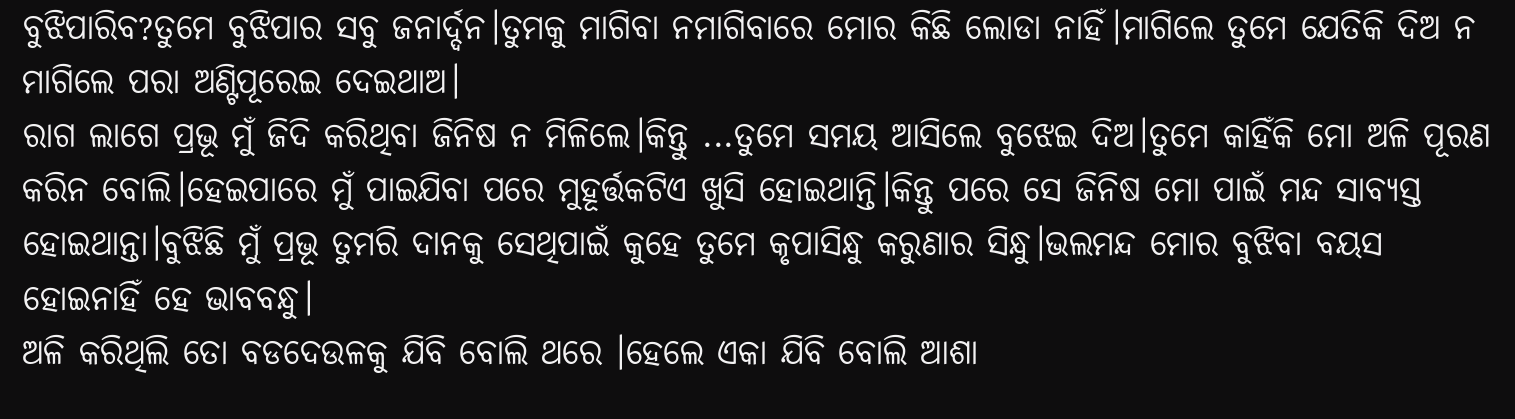ବୁଝିପାରିବ?ତୁମେ ବୁଝିପାର ସବୁ ଜନାର୍ଦ୍ଦନ।ତୁମକୁ ମାଗିବା ନମାଗିବାରେ ମୋର କିଛି ଲୋଡା ନାହିଁ।ମାଗିଲେ ତୁମେ ଯେତିକି ଦିଅ ନ ମାଗିଲେ ପରା ଅଣ୍ଟିପୂରେଇ ଦେଇଥାଅ।
ରାଗ ଲାଗେ ପ୍ରଭୂ ମୁଁ ଜିଦି କରିଥିବା ଜିନିଷ ନ ମିଳିଲେ।କିନ୍ତୁ ...ତୁମେ ସମୟ ଆସିଲେ ବୁଝେଇ ଦିଅ।ତୁମେ କାହିଁକି ମୋ ଅଳି ପୂରଣ କରିନ ବୋଲି।ହେଇପାରେ ମୁଁ ପାଇଯିବା ପରେ ମୁହୂର୍ତ୍ତକଟିଏ ଖୁସି ହୋଇଥାନ୍ତି।କିନ୍ତୁ ପରେ ସେ ଜିନିଷ ମୋ ପାଇଁ ମନ୍ଦ ସାବ୍ଯସ୍ତ ହୋଇଥାନ୍ତା।ବୁଝିଛି ମୁଁ ପ୍ରଭୂ ତୁମରି ଦାନକୁ ସେଥିପାଇଁ କୁହେ ତୁମେ କୃପାସିନ୍ଧୁ କରୁଣାର ସିନ୍ଧୁ।ଭଲମନ୍ଦ ମୋର ବୁଝିବା ବୟସ ହୋଇନାହିଁ ହେ ଭାବବନ୍ଧୁ।
ଅଳି କରିଥିଲି ତୋ ବଡଦେଉଳକୁ ଯିବି ବୋଲି ଥରେ ।ହେଲେ ଏକା ଯିବି ବୋଲି ଆଶା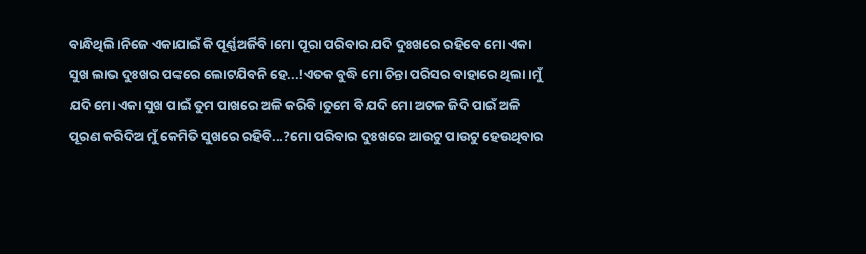ବାନ୍ଧିଥିଲି।ନିଜେ ଏକାଯାଇଁ କି ପୂର୍ଣ୍ଣଅର୍ଜିବି।ମୋ ପୂରା ପରିବାର ଯଦି ଦୁଃଖରେ ରହିବେ ମୋ ଏକା ସୁଖ ଲାଭ ଦୁଃଖର ପଙ୍କରେ ଲୋଟଯିବନି ହେ...!ଏତକ ବୁଦ୍ଧି ମୋ ଚିନ୍ତା ପରିସର ବାହାରେ ଥିଲା।ମୁଁ ଯଦି ମୋ ଏକା ସୁଖ ପାଇଁ ତୁମ ପାଖରେ ଅଳି କରିବି।ତୁମେ ବି ଯଦି ମୋ ଅଟଳ ଜିଦି ପାଇଁ ଅଳି ପୂରଣ କରିଦିଅ ମୁଁ କେମିତି ସୁଖରେ ରହିବି...?ମୋ ପରିବାର ଦୁଃଖରେ ଆଉଟୁ ପାଉଟୁ ହେଉଥିବାର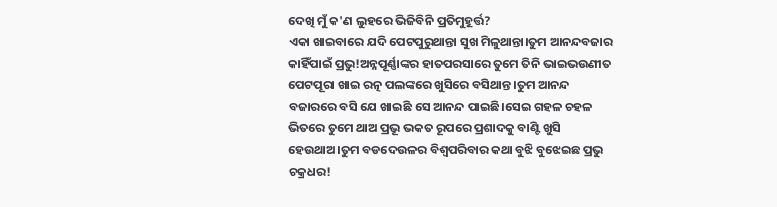ଦେଖି ମୁଁ କ'ଣ ଲୁହରେ ଭିଜିବିନି ପ୍ରତିମୁହୂର୍ତ୍ତ?
ଏକା ଖାଇବାରେ ଯଦି ପେଟପୁରୁଥାନ୍ତା ସୁଖ ମିଳୁଥାନ୍ତା।ତୁମ ଆନନ୍ଦବଜାର କାହିଁପାଇଁ ପ୍ରଭୁ!ଅନ୍ନପୂର୍ଣ୍ଣାଙ୍କର ହାତପରସାରେ ତୁମେ ତିନି ଭାଇଭଉଣୀତ ପେଟପୂରା ଖାଇ ରତ୍ନ ପଲଙ୍କରେ ଖୁସିରେ ବସିଥାନ୍ତ ।ତୁମ ଆନନ୍ଦ ବଜାରରେ ବସି ଯେ ଖାଇଛି ସେ ଆନନ୍ଦ ପାଇଛି।ସେଇ ଗହଳ ଚହଳ ଭିତରେ ତୁମେ ଥାଅ ପ୍ରଭୂ ଭକତ ରୂପରେ ପ୍ରଶାଦକୁ ବାଣ୍ଟି ଖୁସି ହେଉଥାଅ।ତୁମ ବଡଦେଉଳର ବିଶ୍ବପରିବାର କଥା ବୁଝି ବୁଝେଇଛ ପ୍ରଭୁ ଚକ୍ରଧର!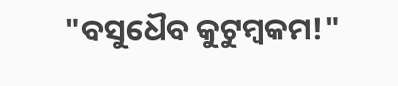"ବସୁଧୈବ କୁଟୁମ୍ବକମ!"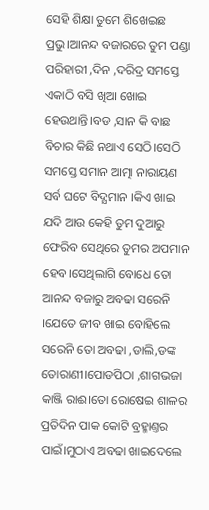ସେହି ଶିକ୍ଷା ତୁମେ ଶିଖେଇଛ ପ୍ରଭୁ।ଆନନ୍ଦ ବଜାରରେ ତୁମ ପଣ୍ଡା ପରିହାରୀ ,ଦିନ ,ଦରିଦ୍ର ସମସ୍ତେ ଏକାଠି ବସି ଖିଆ ଖୋଇ ହେଉଥାନ୍ତି।ବଡ ,ସାନ କି ବାଛ ବିଚାର କିଛି ନଥାଏ ସେଠି।ସେଠି ସମସ୍ତେ ସମାନ ଆତ୍ମା ନାରାୟଣ ସର୍ବ ଘଟେ ବିଦ୍ଯମାନ ।କିଏ ଖାଇ ଯଦି ଆଉ କେହି ତୁମ ଦୁଆରୁ ଫେରିବ ସେଥିରେ ତୁମର ଅପମାନ ହେବ।ସେଥିଲାଗି ବୋଧେ ତୋ ଆନନ୍ଦ ବଜାରୁ ଅବଢା ସରେନି ।ଯେତେ ଜୀବ ଖାଇ ବୋହିଲେ ସରେନି ତୋ ଅବଢା ,ଡାଲି,ଡଙ୍କ ତୋରାଣୀ।ପୋଡପିଠା ,ଶାଗଭଜା କାଞ୍ଜି ରାଈ।ତୋ ରୋଷେଇ ଶାଳର ପ୍ରତିଦିନ ପାକ କୋଟି ବ୍ରହ୍ମାଣ୍ତର ପାଇଁ।ମୁଠାଏ ଅବଢା ଖାଇଦେଲେ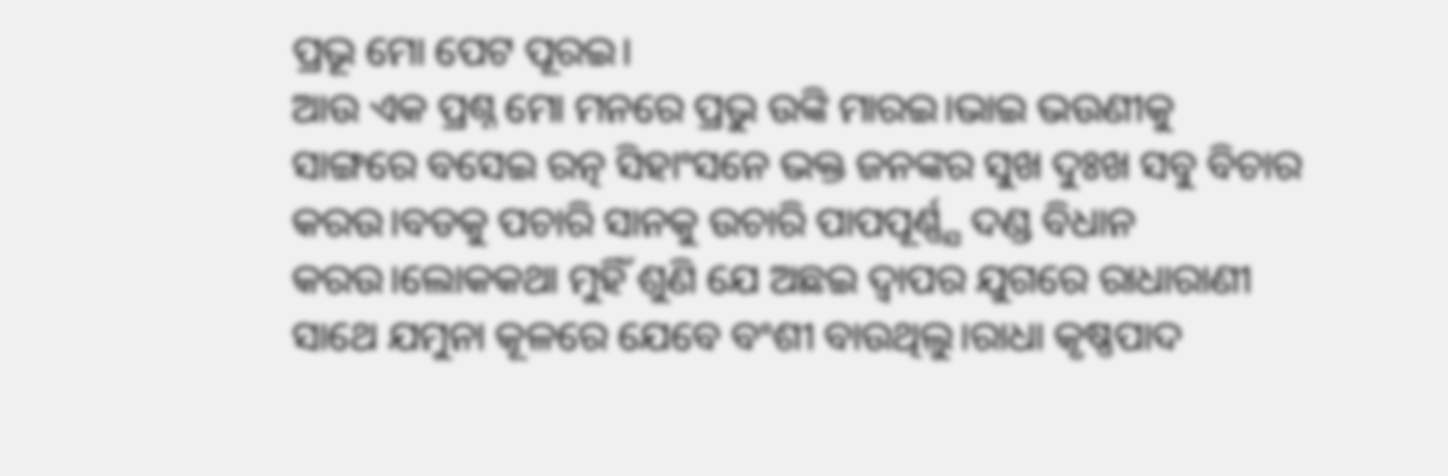ପ୍ରଭୂ ମୋ ପେଟ ପୂରଇ।
ଆଉ ଏକ ପ୍ରଶ୍ନ ମୋ ମନରେ ପ୍ରଭୁ ଉଙ୍କି ମାରଇ।ଭାଇ ଭଉଣୀକୁ ସାଙ୍ଗରେ ବସେଇ ରତ୍ନ ସିହାଂସନେ ଭକ୍ତ ଜନଙ୍କର ସୁଖ ଦୁଃଖ ସବୁ ବିଚାର କରଉ।ବଡକୁ ପଚାରି ସାନକୁ ଉଚାରି ପାପପୂର୍ଣ୍ଣ୍ଯ ଦଣ୍ଡ ବିଧାନ କରଉ।ଲୋକକଥା ମୁହିଁ ଶୁଣି ଯେ ଅଛଇ ଦ୍ବାପର ଯୁଗରେ ରାଧାରାଣୀ
ସାଥେ ଯମୁନା କୂଳରେ ଯେବେ ବଂଶୀ ବାଉଥିଲୁ।ରାଧା କୃଷ୍ଣପାଦ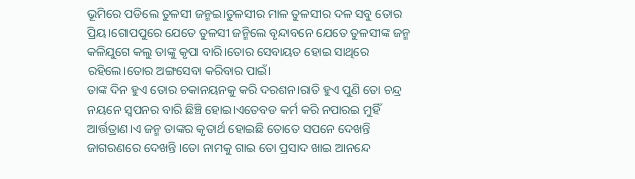ଭୂମିରେ ପଡିଲେ ତୁଳସୀ ଜନ୍ମଇ।ତୁଳସୀର ମାଳ ତୁଳସୀର ଦଳ ସବୁ ତୋର ପ୍ରିୟ।ଗୋପପୁରେ ଯେତେ ତୁଳସୀ ଜନ୍ମିଲେ ବୃନ୍ଦାବନେ ଯେତେ ତୁଳସୀଙ୍କ ଜନ୍ମ କଳିଯୁଗେ କଲୁ ତାଙ୍କୁ କୃପା ବାରି।ତୋର ସେବାୟତ ହୋଇ ସାଥିରେ ରହିଲେ।ତୋର ଅଙ୍ଗସେବା କରିବାର ପାଇଁ।
ତାଙ୍କ ଦିନ ହୁଏ ତୋର ଚକାନୟନକୁ କରି ଦରଶନ।ରାତି ହୁଏ ପୁଣି ତୋ ଚନ୍ଦ୍ର ନୟନେ ସ୍ବପନର ବାରି ଛିଞ୍ଚି ହୋଇ।ଏତେବଡ କର୍ମ କରି ନପାରଇ ମୁହିଁ ଆର୍ତ୍ତତ୍ରାଣ।ଏ ଜନ୍ମ ତାଙ୍କର କୃତାର୍ଥ ହୋଇଛି ତୋତେ ସପନେ ଦେଖନ୍ତି ଜାଗରଣରେ ଦେଖନ୍ତି ।ତୋ ନାମକୁ ଗାଇ ତୋ ପ୍ରସାଦ ଖାଇ ଆନନ୍ଦେ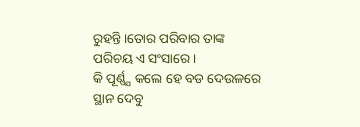ରୁହନ୍ତି।ତୋର ପରିବାର ତାଙ୍କ ପରିଚୟ ଏ ସଂସାରେ।
କି ପୂର୍ଣ୍ଣ୍ଯ କଲେ ହେ ବଡ ଦେଉଳରେ ସ୍ଥାନ ଦେବୁ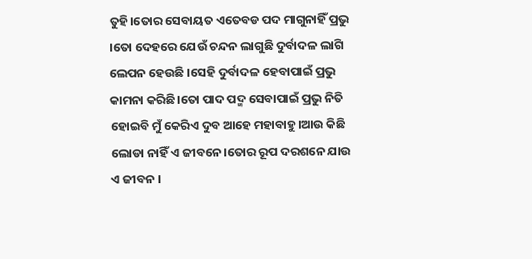ତୁହି।ତୋର ସେବାୟତ ଏତେବଡ ପଦ ମାଗୁନାହିଁ ପ୍ରଭୁ ।ତୋ ଦେହରେ ଯେଉଁ ଚନ୍ଦନ ଲାଗୁଛି ଦୁର୍ବାଦଳ ଲାଗି ଲେପନ ହେଉଛି ।ସେହି ଦୁର୍ବାଦଳ ହେବାପାଇଁ ପ୍ରଭୁ କାମନା କରିଛି।ତୋ ପାଦ ପଦ୍ମ ସେବାପାଇଁ ପ୍ରଭୁ ନିତି ହୋଇବି ମୁଁ କେରିଏ ଦୁବ ଆହେ ମହାବାହୁ।ଆଉ କିଛି ଲୋଡା ନାହିଁ ଏ ଜୀବନେ।ତୋର ରୂପ ଦରଶନେ ଯାଉ ଏ ଜୀବନ ।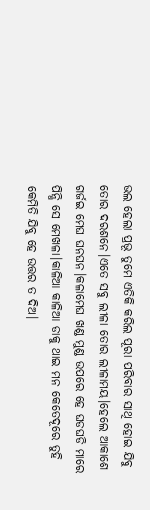ଭଲ ହେଲା ପ୍ରଭୂ ତୁମେ ଏତିକି କରିଲ ପୂରା ପରିବାର ସାଥି ହୋଇ ଯିବୁ ତୋର ଦରଶନେ।ଏତେ ସବୁ ଲୀଳା ତୋର ଲୀଳାମୟ।ହେଲେ ଆକାଶେ ଗର୍ଜଇ ମେଘ ଘନଘନ।କଳାମେଘ ଖଣ୍ଡ ମୁଣ୍ଡ ଉପରେ ହେ ଘଡଘଡି ମାରେ ପିନ୍ଧି ସେ ମେଖଳା।କାଳିଆ କାଳିଆ ଡାକୁ ଥାଇ ମନ କେତେଦୂରେ ତୁହି କେମିତି ଯିବୁ ହେ ଉତ୍ତର ତ ଦିଅ।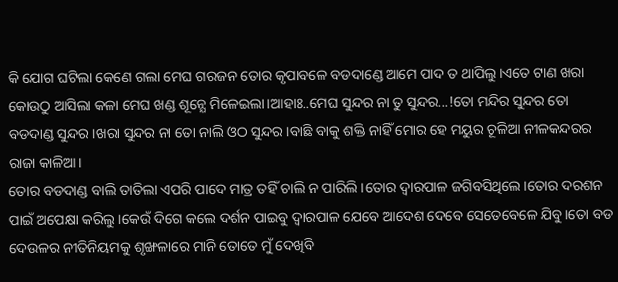କି ଯୋଗ ଘଟିଲା କେଣେ ଗଲା ମେଘ ଗରଜନ ତୋର କୃପାବଳେ ବଡଦାଣ୍ଡେ ଆମେ ପାଦ ତ ଥାପିଲୁ।ଏତେ ଟାଣ ଖରା କୋଉଠୁ ଆସିଲା କଳା ମେଘ ଖଣ୍ଡ ଶୂନ୍ଯେ ମିଳେଇଲା।ଆହାଃ..ମେଘ ସୁନ୍ଦର ନା ତୁ ସୁନ୍ଦର...!ତୋ ମନ୍ଦିର ସୁନ୍ଦର ତୋ ବଡଦାଣ୍ଡ ସୁନ୍ଦର।ଖରା ସୁନ୍ଦର ନା ତୋ ନାଲି ଓଠ ସୁନ୍ଦର।ବାଛି ବାକୁ ଶକ୍ତି ନାହିଁ ମୋର ହେ ମୟୁର ଚୂଳିଆ ନୀଳକନ୍ଦରର ରାଜା କାଳିଆ।
ତୋର ବଡଦାଣ୍ଡ ବାଲି ତାତିଲା ଏପରି ପାଦେ ମାତ୍ର ତହିଁ ଚାଲି ନ ପାରିଲି ।ତୋର ଦ୍ବାରପାଳ ଜଗିବସିଥିଲେ।ତୋର ଦରଶନ ପାଇଁ ଅପେକ୍ଷା କରିଲୁ।କେଉଁ ଦିଗେ କଲେ ଦର୍ଶନ ପାଇବୁ ଦ୍ବାରପାଳ ଯେବେ ଆଦେଶ ଦେବେ ସେତେବେଳେ ଯିବୁ।ତୋ ବଡ ଦେଉଳର ନୀତିନିୟମକୁ ଶୃଙ୍ଖଳାରେ ମାନି ତୋତେ ମୁଁ ଦେଖିବି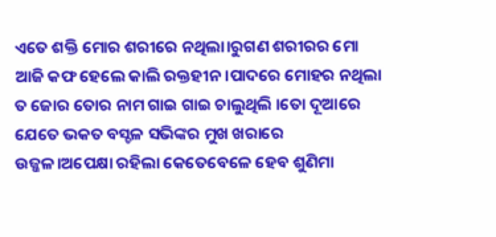ଏତେ ଶକ୍ତି ମୋର ଶରୀରେ ନଥିଲା।ରୁଗଣ ଶରୀରର ମୋ ଆଜି କଫ ହେଲେ କାଲି ରକ୍ତହୀନ।ପାଦରେ ମୋହର ନଥିଲା ତ ଜୋର ତୋର ନାମ ଗାଇ ଗାଇ ଚାଲୁଥିଲି ।ତୋ ଦୂଆରେ ଯେତେ ଭକତ ବସ୍ଚଳ ସଭିଙ୍କର ମୁଖ ଖରାରେ ଉଜ୍ଜଳ।ଅପେକ୍ଷା ରହିଲା କେତେବେଳେ ହେବ ଶୁଣିମା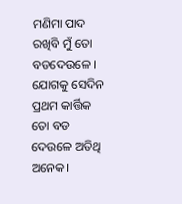ମଣିମା ପାଦ ରଖିବି ମୁଁ ତୋ ବଡଦେଉଳେ ।
ଯୋଗକୁ ସେଦିନ ପ୍ରଥମ କାର୍ତ୍ତିକ ତୋ ବଡ ଦେଉଳେ ଅତିଥି ଅନେକ।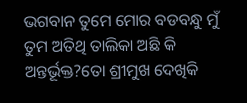ଭଗବାନ ତୁମେ ମୋର ବଡବନ୍ଧୁ ମୁଁ ତୁମ ଅତିଥି ତାଲିକା ଅଛି କି ଅନ୍ତର୍ଭୂକ୍ତ?ତୋ ଶ୍ରୀମୁଖ ଦେଖିକି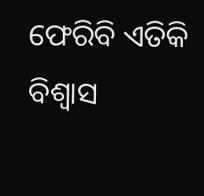ଫେରିବି ଏତିକି ବିଶ୍ବାସ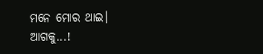ମନେ ମୋର ଥାଇ।
ଆଗକୁ...!